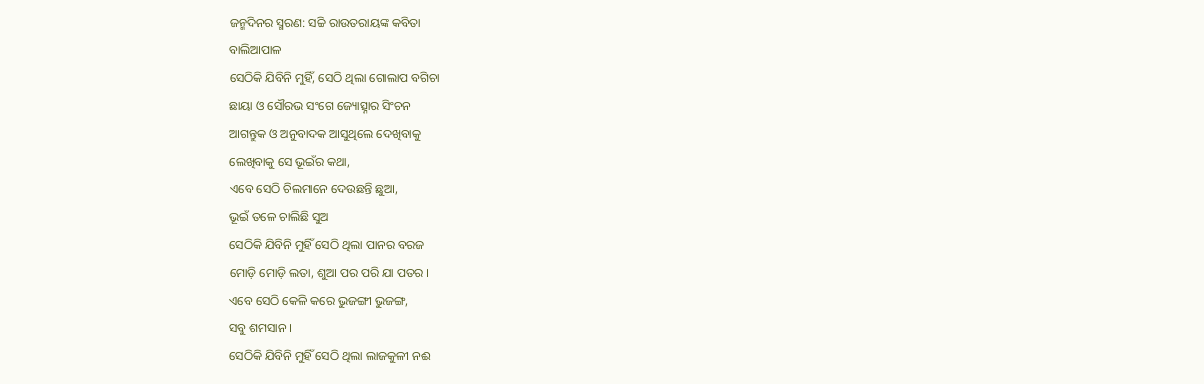ଜନ୍ମଦିନର ସ୍ମରଣ: ସଚ୍ଚି ରାଉତରାୟଙ୍କ କବିତା
ବାଲିଆପାଳ
ସେଠିକି ଯିବିନି ମୁହିଁ, ସେଠି ଥିଲା ଗୋଲାପ ବଗିଚା
ଛାୟା ଓ ସୌରଭ ସଂଗେ ଜ୍ୟୋତ୍ସ୍ନାର ସିଂଚନ
ଆଗନ୍ତୁକ ଓ ଅନୁବାଦକ ଆସୁଥିଲେ ଦେଖିବାକୁ
ଲେଖିବାକୁ ସେ ଭୂଇଁର କଥା,
ଏବେ ସେଠି ଚିଲମାନେ ଦେଉଛନ୍ତି ଛୁଆ,
ଭୂଇଁ ତଳେ ଚାଲିଛି ସୁଅ
ସେଠିକି ଯିବିନି ମୁହିଁ ସେଠି ଥିଲା ପାନର ବରଜ
ମୋଡ଼ି ମୋଡ଼ି ଲତା, ଶୁଆ ପର ପରି ଯା ପତର ।
ଏବେ ସେଠି କେଳି କରେ ଭୁଜଙ୍ଗୀ ଭୁଜଙ୍ଗ,
ସବୁ ଶମସାନ ।
ସେଠିକି ଯିବିନି ମୁହିଁ ସେଠି ଥିଲା ଲାଜକୁଳୀ ନଈ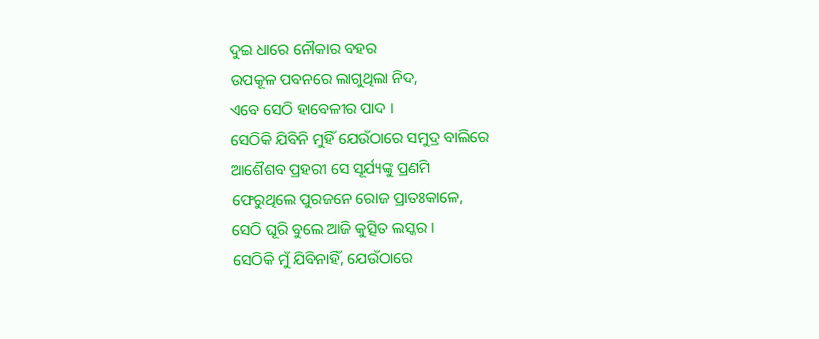ଦୁଇ ଧାରେ ନୌକାର ବହର
ଉପକୂଳ ପବନରେ ଲାଗୁଥିଲା ନିଦ,
ଏବେ ସେଠି ହାବେଳୀର ପାଦ ।
ସେଠିକି ଯିବିନି ମୁହିଁ ଯେଉଁଠାରେ ସମୁଦ୍ର ବାଲିରେ
ଆଶୈଶବ ପ୍ରହରୀ ସେ ସୂର୍ଯ୍ୟଙ୍କୁ ପ୍ରଣମି
ଫେରୁଥିଲେ ପୁରଜନେ ରୋଜ ପ୍ରାତଃକାଳେ,
ସେଠି ଘୂରି ବୁଲେ ଆଜି କୁତ୍ସିତ ଲସ୍କର ।
ସେଠିକି ମୁଁ ଯିବିନାହିଁ, ଯେଉଁଠାରେ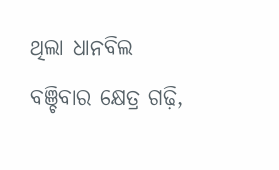ଥିଲା ଧାନବିଲ
ବଞ୍ଚିବାର କ୍ଷେତ୍ର ଗଢ଼ି,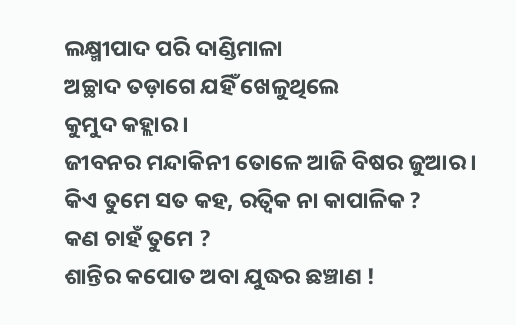ଲକ୍ଷ୍ମୀପାଦ ପରି ଦାଣ୍ଡିମାଳା
ଅଚ୍ଛାଦ ତଡ଼ାଗେ ଯହିଁ ଖେଳୁଥିଲେ
କୁମୁଦ କହ୍ଲାର ।
ଜୀବନର ମନ୍ଦାକିନୀ ତୋଳେ ଆଜି ବିଷର ଜୁଆର ।
କିଏ ତୁମେ ସତ କହ, ରତ୍ବିକ ନା କାପାଳିକ ?
କଣ ଚାହଁ ତୁମେ ?
ଶାନ୍ତିର କପୋତ ଅବା ଯୁଦ୍ଧର ଛଞ୍ଚାଣ !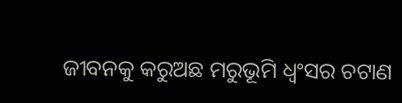ଜୀବନକୁ କରୁଅଛ ମରୁଭୂମି ଧ୍ୱଂସର ଚଟାଣ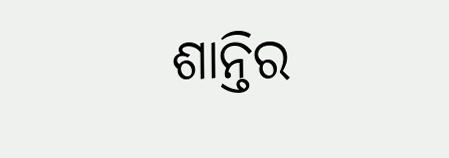ଶାନ୍ତିର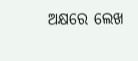ଅକ୍ଷରେ ଲେଖ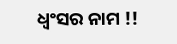ଧ୍ୱଂସର ନାମ !!